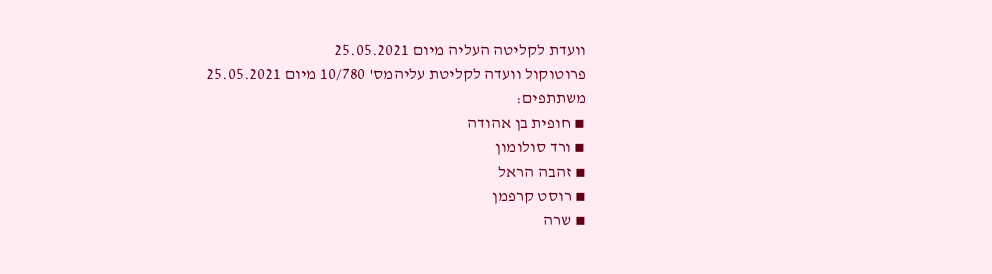וועדת לקליטה העליה מיום 25.05.2021
פרוטוקול וועדה לקליטת עליהמס' 10/780 מיום 25.05.2021
משתתפים:
▪ חופית בן אהודה
▪ ורד סולומון
▪ זהבה הראל
▪ רוסט קרפמן
▪ שרה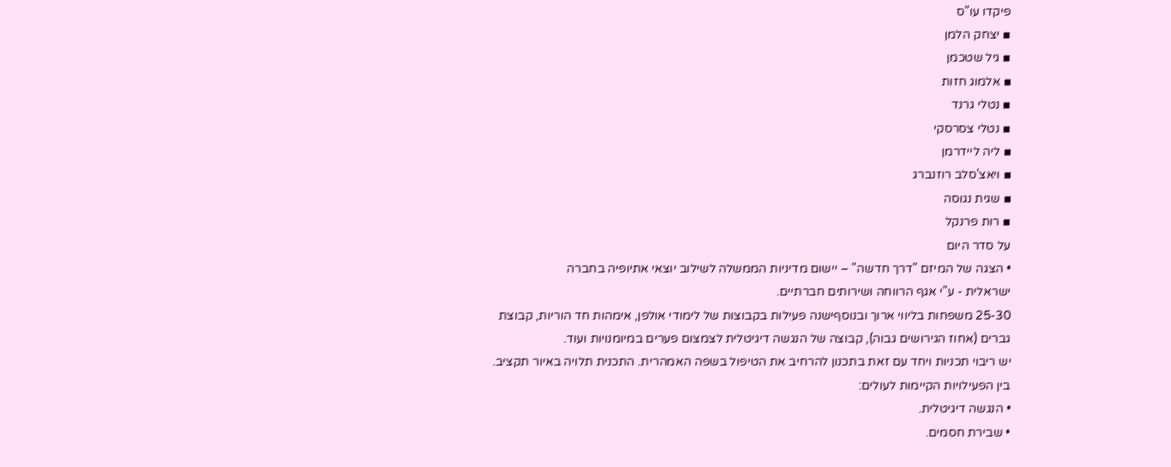פיקדו עו"ס
▪ יצחק הלמן
▪ גיל שטכמן
▪ אלמוג חזות
▪ נטלי גרנד
▪ נטלי צסרסקי
▪ ליה ליידרמן
▪ ויאצ'סלב רוזנברג
▪ שגית נגוסה
▪ רות פרנקל
על סדר היום
• הצגה של המיזם "דרך חדשה" – יישום מדיניות הממשלה לשילוב יוצאי אתיופיה בחברה
ישראלית - ע"י אגף הרווחה ושירותים חברתיים.
25-30 משפחות בליווי ארוך ובנוסףישנה פעילות בקבוצות של לימודי אולפן, אימהות חד הוריות, קבוצת
גברים (אחוז הגירושים גבוה), קבוצה של הנגשה דיגיטלית לצמצום פערים במיומנויות ועוד.
יש ריבוי תכניות ויחד עם זאת בתכנון להרחיב את הטיפול בשפה האמהרית. התכנית תלויה באיור תקציב.
בין הפעילויות הקיימות לעולים:
• הנגשה דיגיטלית.
• שבירת חסמים.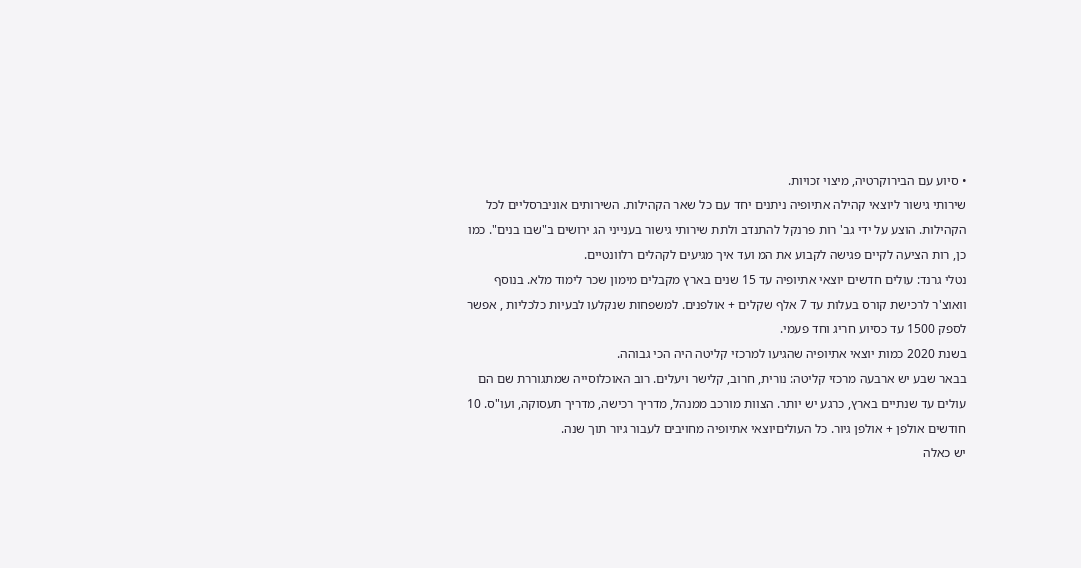• סיוע עם הבירוקרטיה, מיצוי זכויות.
שירותי גישור ליוצאי קהילה אתיופיה ניתנים יחד עם כל שאר הקהילות. השירותים אוניברסליים לכל
הקהילות. הוצע על ידי גב' רות פרנקל להתנדב ולתת שירותי גישור בענייני הג ירושים ב"שבו בנים". כמו
כן, רות הציעה לקיים פגישה לקבוע את המ ועד איך מגיעים לקהלים רלוונטיים.
נטלי גרנד: עולים חדשים יוצאי אתיופיה עד 15 שנים בארץ מקבלים מימון שכר לימוד מלא. בנוסף
וואוצ'ר לרכישת קורס בעלות עד 7 אלף שקלים + אולפנים. למשפחות שנקלעו לבעיות כלכליות , אפשר
לספק 1500 עד כסיוע חריג וחד פעמי.
בשנת 2020 כמות יוצאי אתיופיה שהגיעו למרכזי קליטה היה הכי גבוהה.
בבאר שבע יש ארבעה מרכזי קליטה: נורית, חרוב, קלישר ויעלים. רוב האוכלוסייה שמתגוררת שם הם
עולים עד שנתיים בארץ, כרגע יש יותר. הצוות מורכב ממנהל, מדריך רכישה, מדריך תעסוקה, ועו"ס. 10
חודשים אולפן + אולפן גיור. כל העוליםיוצאי אתיופיה מחויבים לעבור גיור תוך שנה.
יש כאלה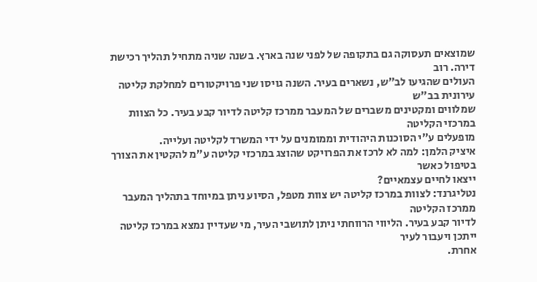שמוצאים תעסוקה גם בתקופה של לפני שנה בארץ. בשנה שניה מתחיל תהליך רכישת דירה. רוב
העולים שהגיעו לב"ש, נשארים בעיר. השנה גויסו שני פרויקטורים למחלקת קליטה עירונית בב"ש
שמלווים ומקטינים משברים של המעבר ממרכז קליטה לדיור קבע בעיר. כל הצוות במרכזי הקליטה
מופעלים ע"י הסוכנות היהודית וממומנים על ידי המשרד לקליטה ועלייה.
איציק הלמן: למה לא לרכז את הפרויקט שהוצג במרכזי קליטה ע"מ להקטין את הצורך בטיפול כאשר
ייצאו לחיים עצמאיים?
נטליגרנד: לצוות במרכז קליטה יש צוות מטפל, הסיוע ניתן במיוחד בתהליך המעבר ממרכז הקליטה
לדיור קבע בעיר. הליווי הרווחתי ניתן לתושבי העיר, מי שעדיין נמצא במרכז קליטה ייתכן ויעבור לעיר
אחרת.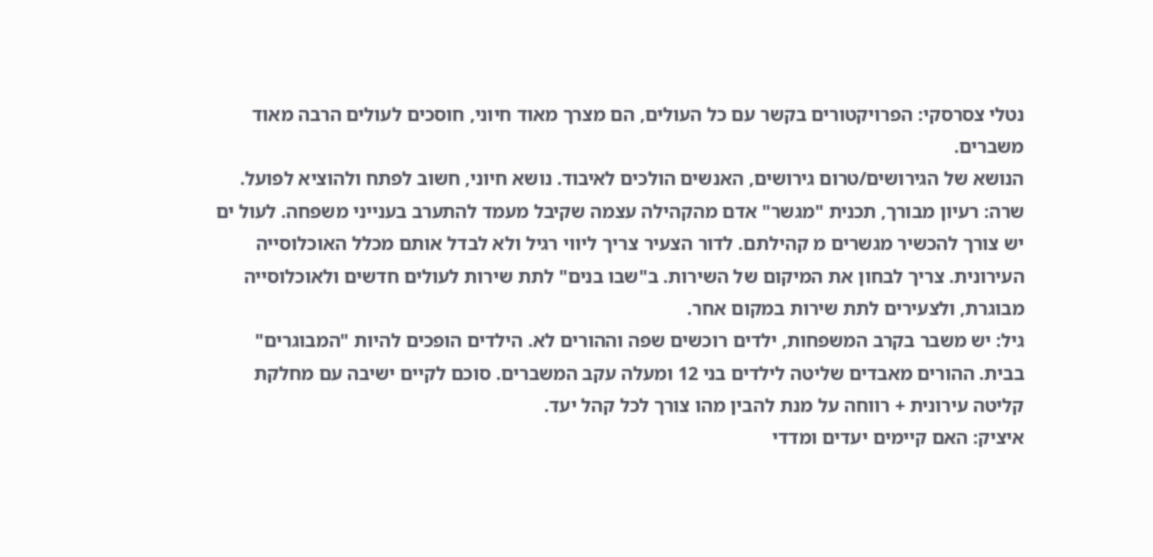נטלי צסרסקי: הפרויקטורים בקשר עם כל העולים, הם מצרך מאוד חיוני, חוסכים לעולים הרבה מאוד
משברים.
הנושא של הגירושים/טרום גירושים, האנשים הולכים לאיבוד. נושא חיוני, חשוב לפתח ולהוציא לפועל.
שרה: רעיון מבורך, תכנית "מגשר" אדם מהקהילה עצמה שקיבל מעמד להתערב בענייני משפחה. לעול ים
יש צורך להכשיר מגשרים מ קהילתם. לדור הצעיר צריך ליווי רגיל ולא לבדל אותם מכלל האוכלוסייה
העירונית. צריך לבחון את המיקום של השירות. ב"שבו בנים" לתת שירות לעולים חדשים ולאוכלוסייה
מבוגרת, ולצעירים לתת שירות במקום אחר.
גיל: יש משבר בקרב המשפחות, ילדים רוכשים שפה וההורים לא. הילדים הופכים להיות "המבוגרים"
בבית. ההורים מאבדים שליטה לילדים בני 12 ומעלה עקב המשברים. סוכם לקיים ישיבה עם מחלקת
קליטה עירונית + רווחה על מנת להבין מהו צורך לכל קהל יעד.
איציק: האם קיימים יעדים ומדדי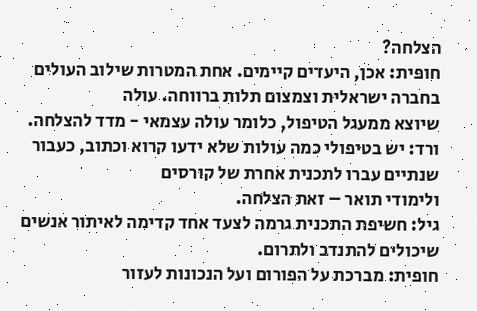הצלחה?
חופית: אכן, היעדים קיימים. אחת המטרות שילוב העולים בחברה ישראלית וצמצום תלות ברווחה. עולה
שיוצא ממעגל הטיפול, כלומר עולה עצמאי - מדד להצלחה.
ורד: יש בטיפולי כמה עולות שלא ידעו קרוא וכתוב, כעבור שנתיים עברו לתכנית אחרת של קורסים
ולימודי תואר – זאת הצלחה.
גיל: חשיפת התכנית גרמה לצעד אחד קדימה לאיתור אנשים שיכולים להתנדב ולתרום.
חופית: מברכת על הפורום ועל הנכונות לעזור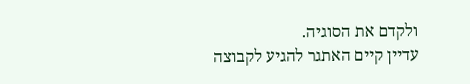ולקדם את הסוגיה.
עדיין קיים האתגר להגיע לקבוצה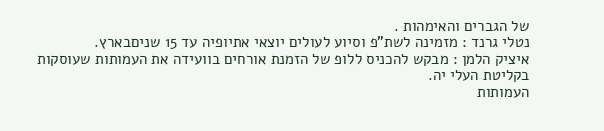של הגברים והאימהות .
נטלי גרנד : מזמינה לשת"פ וסיוע לעולים יוצאי אתיופיה עד 15 שניםבארץ.
איציק הלמן : מבקש להכניס ללופ של הזמנת אורחים בוועידה את העמותות שעוסקות בקליטת העלי יה.
העמותות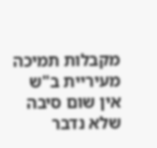מקבלות תמיכה מעיריית ב"ש אין שום סיבה שלא נדבר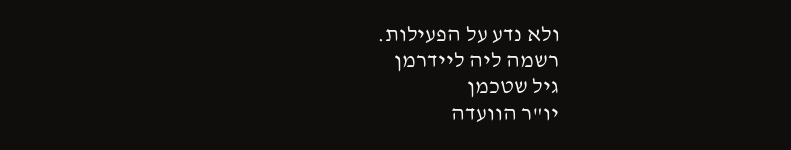ולא נדע על הפעילות.
רשמה ליה ליידרמן
גיל שטכמן
יו"ר הוועדה